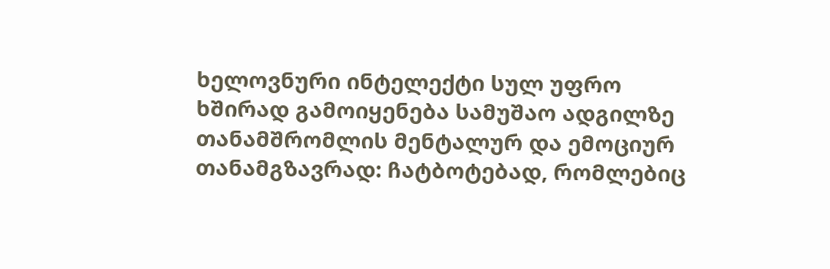ხელოვნური ინტელექტი სულ უფრო ხშირად გამოიყენება სამუშაო ადგილზე თანამშრომლის მენტალურ და ემოციურ თანამგზავრად: ჩატბოტებად, რომლებიც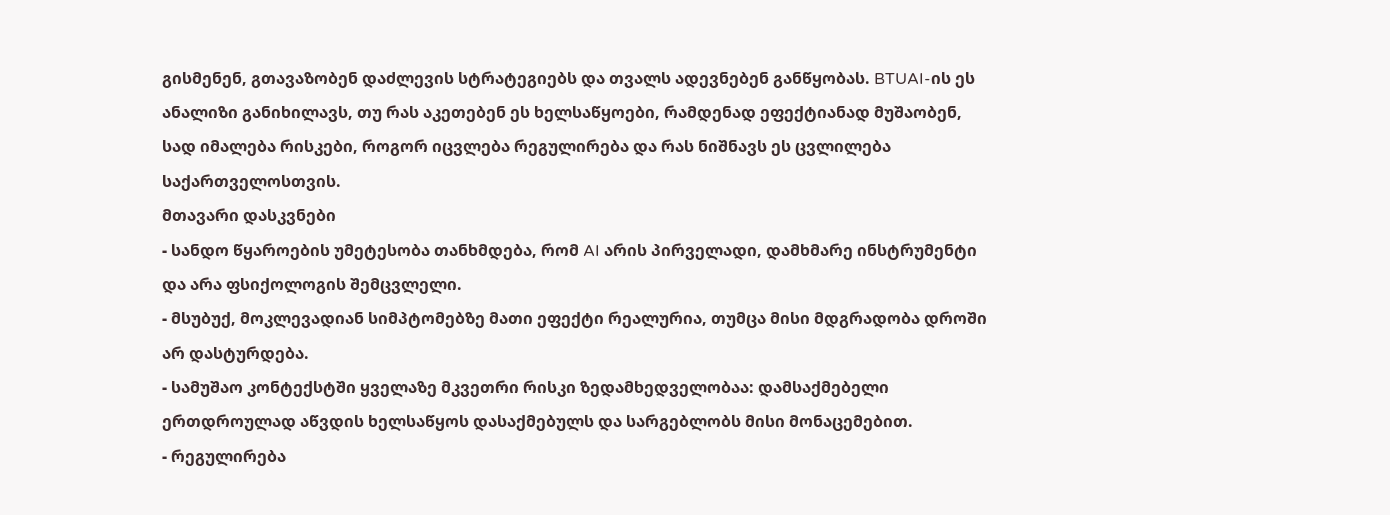გისმენენ, გთავაზობენ დაძლევის სტრატეგიებს და თვალს ადევნებენ განწყობას. BTUAI-ის ეს ანალიზი განიხილავს, თუ რას აკეთებენ ეს ხელსაწყოები, რამდენად ეფექტიანად მუშაობენ, სად იმალება რისკები, როგორ იცვლება რეგულირება და რას ნიშნავს ეს ცვლილება საქართველოსთვის.
მთავარი დასკვნები
- სანდო წყაროების უმეტესობა თანხმდება, რომ AI არის პირველადი, დამხმარე ინსტრუმენტი და არა ფსიქოლოგის შემცვლელი.
- მსუბუქ, მოკლევადიან სიმპტომებზე მათი ეფექტი რეალურია, თუმცა მისი მდგრადობა დროში არ დასტურდება.
- სამუშაო კონტექსტში ყველაზე მკვეთრი რისკი ზედამხედველობაა: დამსაქმებელი ერთდროულად აწვდის ხელსაწყოს დასაქმებულს და სარგებლობს მისი მონაცემებით.
- რეგულირება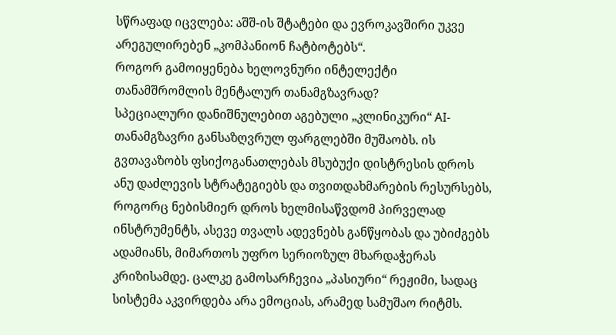სწრაფად იცვლება: აშშ-ის შტატები და ევროკავშირი უკვე არეგულირებენ „კომპანიონ ჩატბოტებს“.
როგორ გამოიყენება ხელოვნური ინტელექტი თანამშრომლის მენტალურ თანამგზავრად?
სპეციალური დანიშნულებით აგებული „კლინიკური“ AI-თანამგზავრი განსაზღვრულ ფარგლებში მუშაობს. ის გვთავაზობს ფსიქოგანათლებას მსუბუქი დისტრესის დროს ანუ დაძლევის სტრატეგიებს და თვითდახმარების რესურსებს, როგორც ნებისმიერ დროს ხელმისაწვდომ პირველად ინსტრუმენტს, ასევე თვალს ადევნებს განწყობას და უბიძგებს ადამიანს, მიმართოს უფრო სერიოზულ მხარდაჭერას კრიზისამდე. ცალკე გამოსარჩევია „პასიური“ რეჟიმი, სადაც სისტემა აკვირდება არა ემოციას, არამედ სამუშაო რიტმს.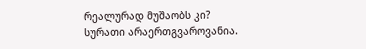რეალურად მუშაობს კი?
სურათი არაერთგვაროვანია.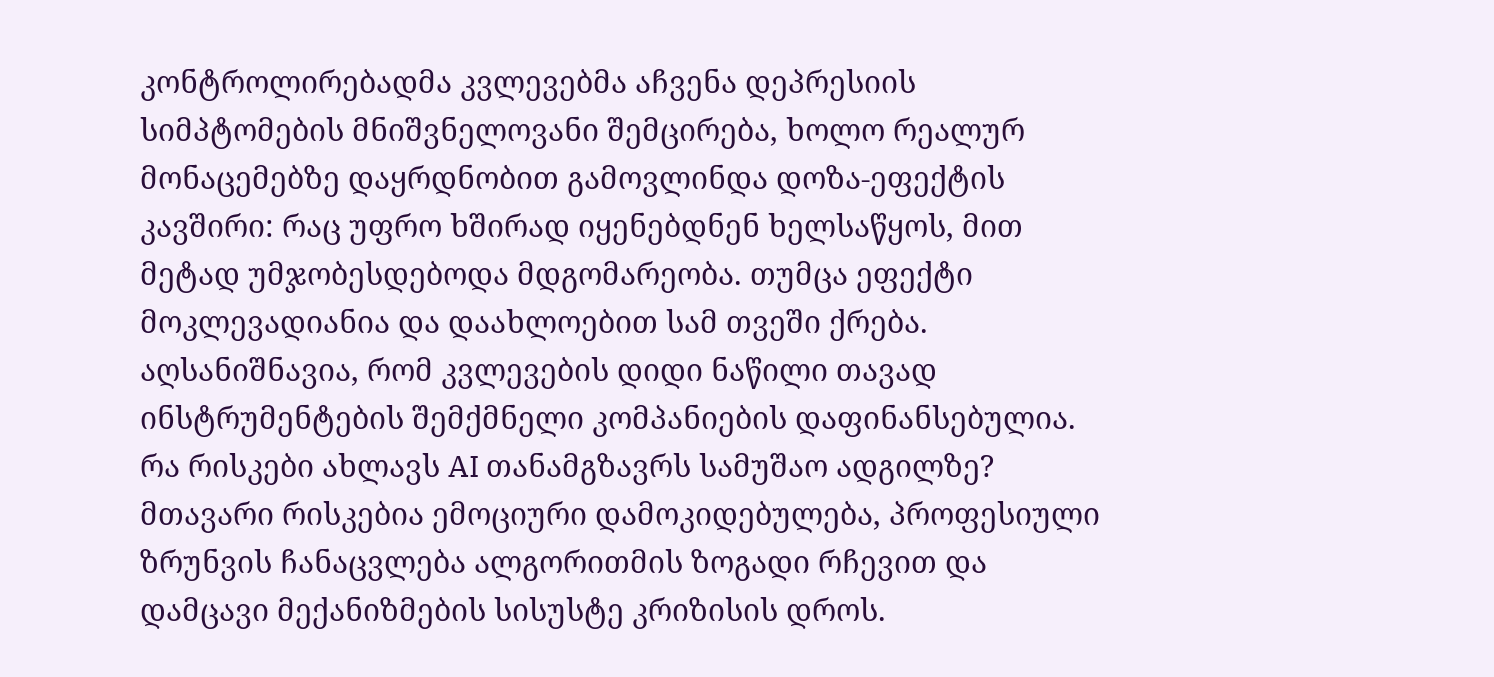კონტროლირებადმა კვლევებმა აჩვენა დეპრესიის სიმპტომების მნიშვნელოვანი შემცირება, ხოლო რეალურ მონაცემებზე დაყრდნობით გამოვლინდა დოზა-ეფექტის კავშირი: რაც უფრო ხშირად იყენებდნენ ხელსაწყოს, მით მეტად უმჯობესდებოდა მდგომარეობა. თუმცა ეფექტი მოკლევადიანია და დაახლოებით სამ თვეში ქრება. აღსანიშნავია, რომ კვლევების დიდი ნაწილი თავად ინსტრუმენტების შემქმნელი კომპანიების დაფინანსებულია.
რა რისკები ახლავს AI თანამგზავრს სამუშაო ადგილზე?
მთავარი რისკებია ემოციური დამოკიდებულება, პროფესიული ზრუნვის ჩანაცვლება ალგორითმის ზოგადი რჩევით და დამცავი მექანიზმების სისუსტე კრიზისის დროს.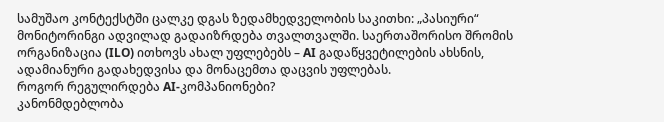სამუშაო კონტექსტში ცალკე დგას ზედამხედველობის საკითხი: „პასიური“ მონიტორინგი ადვილად გადაიზრდება თვალთვალში. საერთაშორისო შრომის ორგანიზაცია (ILO) ითხოვს ახალ უფლებებს – AI გადაწყვეტილების ახსნის, ადამიანური გადახედვისა და მონაცემთა დაცვის უფლებას.
როგორ რეგულირდება AI-კომპანიონები?
კანონმდებლობა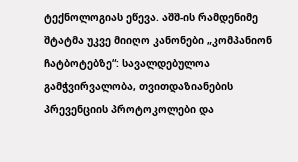ტექნოლოგიას ეწევა. აშშ-ის რამდენიმე შტატმა უკვე მიიღო კანონები „კომპანიონ ჩატბოტებზე“: სავალდებულოა გამჭვირვალობა, თვითდაზიანების პრევენციის პროტოკოლები და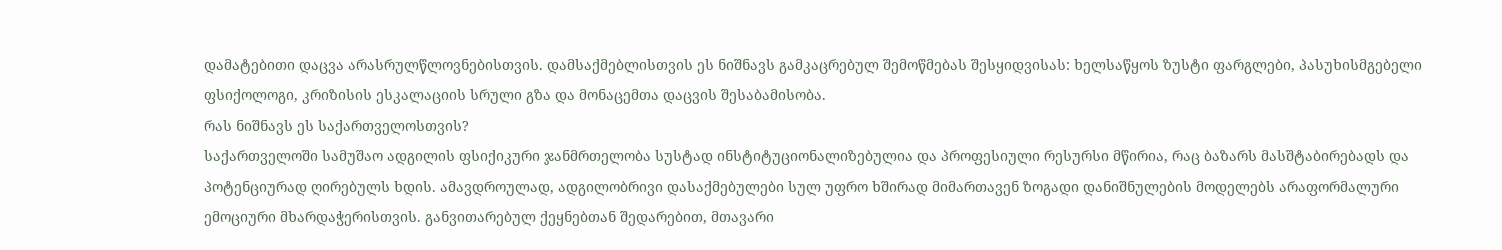დამატებითი დაცვა არასრულწლოვნებისთვის. დამსაქმებლისთვის ეს ნიშნავს გამკაცრებულ შემოწმებას შესყიდვისას: ხელსაწყოს ზუსტი ფარგლები, პასუხისმგებელი ფსიქოლოგი, კრიზისის ესკალაციის სრული გზა და მონაცემთა დაცვის შესაბამისობა.
რას ნიშნავს ეს საქართველოსთვის?
საქართველოში სამუშაო ადგილის ფსიქიკური ჯანმრთელობა სუსტად ინსტიტუციონალიზებულია და პროფესიული რესურსი მწირია, რაც ბაზარს მასშტაბირებადს და პოტენციურად ღირებულს ხდის. ამავდროულად, ადგილობრივი დასაქმებულები სულ უფრო ხშირად მიმართავენ ზოგადი დანიშნულების მოდელებს არაფორმალური ემოციური მხარდაჭერისთვის. განვითარებულ ქეყნებთან შედარებით, მთავარი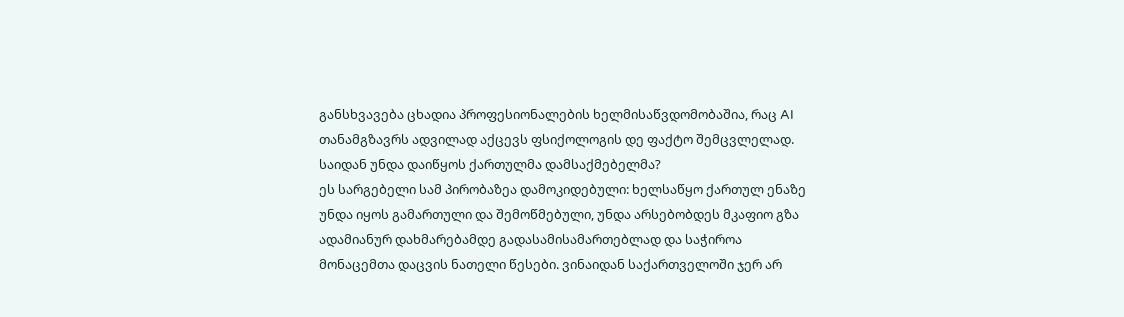განსხვავება ცხადია პროფესიონალების ხელმისაწვდომობაშია, რაც AI თანამგზავრს ადვილად აქცევს ფსიქოლოგის დე ფაქტო შემცვლელად.
საიდან უნდა დაიწყოს ქართულმა დამსაქმებელმა?
ეს სარგებელი სამ პირობაზეა დამოკიდებული: ხელსაწყო ქართულ ენაზე უნდა იყოს გამართული და შემოწმებული, უნდა არსებობდეს მკაფიო გზა ადამიანურ დახმარებამდე გადასამისამართებლად და საჭიროა მონაცემთა დაცვის ნათელი წესები. ვინაიდან საქართველოში ჯერ არ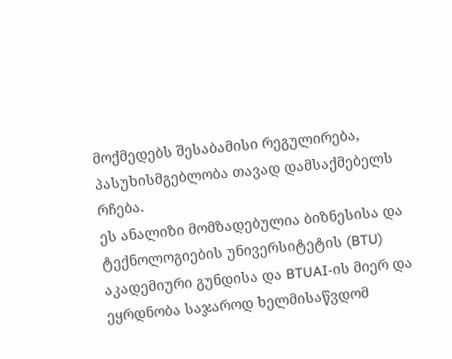მოქმედებს შესაბამისი რეგულირება, პასუხისმგებლობა თავად დამსაქმებელს რჩება.
ეს ანალიზი მომზადებულია ბიზნესისა და ტექნოლოგიების უნივერსიტეტის (BTU) აკადემიური გუნდისა და BTUAI-ის მიერ და ეყრდნობა საჯაროდ ხელმისაწვდომ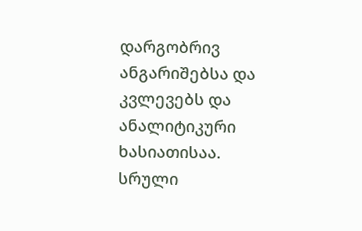დარგობრივ ანგარიშებსა და კვლევებს და ანალიტიკური ხასიათისაა. სრული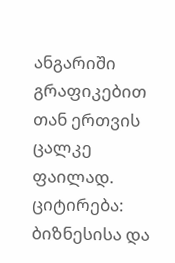ანგარიში გრაფიკებით თან ერთვის ცალკე ფაილად.
ციტირება: ბიზნესისა და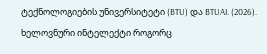ტექნოლოგიების უნივერსიტეტი (BTU) და BTUAI. (2026). ხელოვნური ინტელექტი როგორც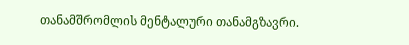თანამშრომლის მენტალური თანამგზავრი.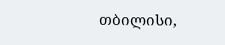თბილისი,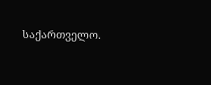საქართველო.